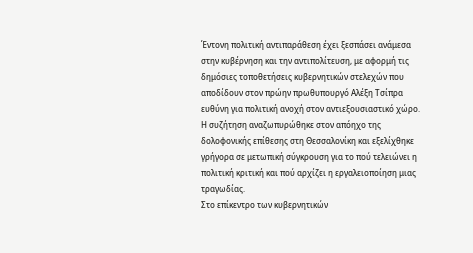Έντονη πολιτική αντιπαράθεση έχει ξεσπάσει ανάμεσα στην κυβέρνηση και την αντιπολίτευση, με αφορμή τις δημόσιες τοποθετήσεις κυβερνητικών στελεχών που αποδίδουν στον πρώην πρωθυπουργό Αλέξη Τσίπρα ευθύνη για πολιτική ανοχή στον αντιεξουσιαστικό χώρο.
Η συζήτηση αναζωπυρώθηκε στον απόηχο της δολοφονικής επίθεσης στη Θεσσαλονίκη και εξελίχθηκε γρήγορα σε μετωπική σύγκρουση για το πού τελειώνει η πολιτική κριτική και πού αρχίζει η εργαλειοποίηση μιας τραγωδίας.
Στο επίκεντρο των κυβερνητικών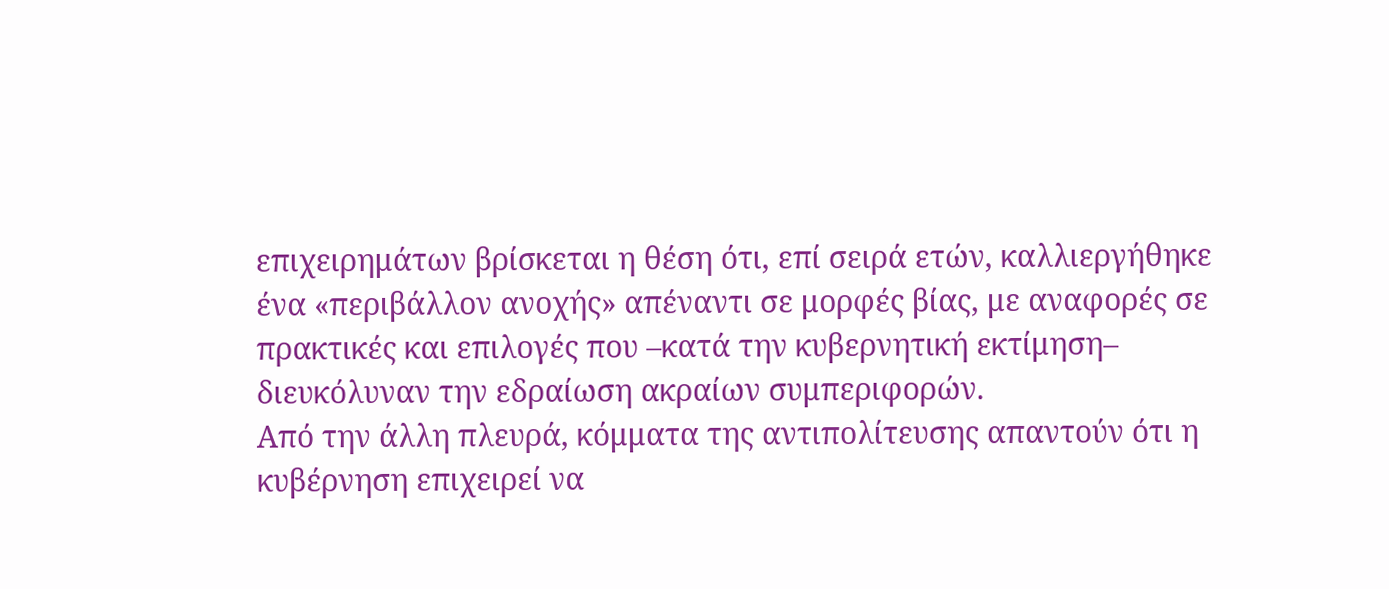επιχειρημάτων βρίσκεται η θέση ότι, επί σειρά ετών, καλλιεργήθηκε ένα «περιβάλλον ανοχής» απέναντι σε μορφές βίας, με αναφορές σε πρακτικές και επιλογές που –κατά την κυβερνητική εκτίμηση– διευκόλυναν την εδραίωση ακραίων συμπεριφορών.
Από την άλλη πλευρά, κόμματα της αντιπολίτευσης απαντούν ότι η κυβέρνηση επιχειρεί να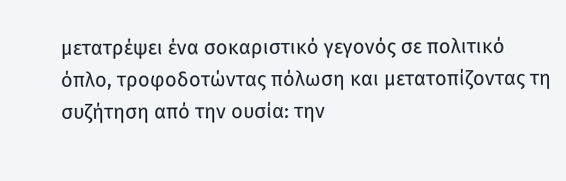μετατρέψει ένα σοκαριστικό γεγονός σε πολιτικό όπλο, τροφοδοτώντας πόλωση και μετατοπίζοντας τη συζήτηση από την ουσία: την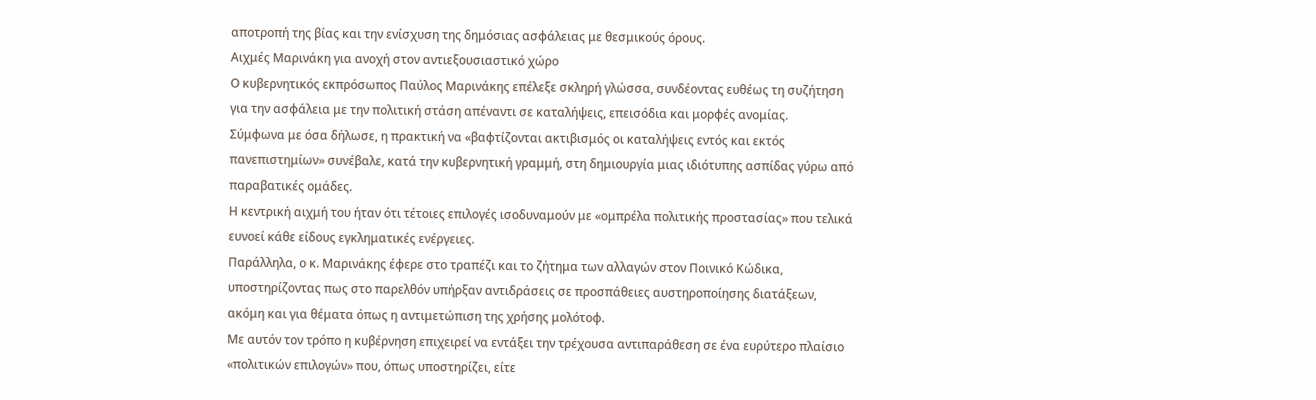αποτροπή της βίας και την ενίσχυση της δημόσιας ασφάλειας με θεσμικούς όρους.
Αιχμές Μαρινάκη για ανοχή στον αντιεξουσιαστικό χώρο
Ο κυβερνητικός εκπρόσωπος Παύλος Μαρινάκης επέλεξε σκληρή γλώσσα, συνδέοντας ευθέως τη συζήτηση για την ασφάλεια με την πολιτική στάση απέναντι σε καταλήψεις, επεισόδια και μορφές ανομίας.
Σύμφωνα με όσα δήλωσε, η πρακτική να «βαφτίζονται ακτιβισμός οι καταλήψεις εντός και εκτός πανεπιστημίων» συνέβαλε, κατά την κυβερνητική γραμμή, στη δημιουργία μιας ιδιότυπης ασπίδας γύρω από παραβατικές ομάδες.
Η κεντρική αιχμή του ήταν ότι τέτοιες επιλογές ισοδυναμούν με «ομπρέλα πολιτικής προστασίας» που τελικά ευνοεί κάθε είδους εγκληματικές ενέργειες.
Παράλληλα, ο κ. Μαρινάκης έφερε στο τραπέζι και το ζήτημα των αλλαγών στον Ποινικό Κώδικα, υποστηρίζοντας πως στο παρελθόν υπήρξαν αντιδράσεις σε προσπάθειες αυστηροποίησης διατάξεων, ακόμη και για θέματα όπως η αντιμετώπιση της χρήσης μολότοφ.
Με αυτόν τον τρόπο η κυβέρνηση επιχειρεί να εντάξει την τρέχουσα αντιπαράθεση σε ένα ευρύτερο πλαίσιο «πολιτικών επιλογών» που, όπως υποστηρίζει, είτε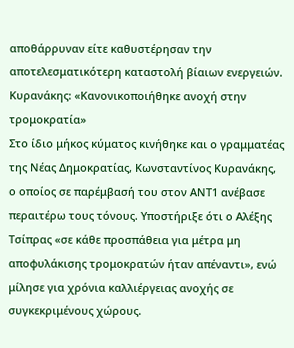αποθάρρυναν είτε καθυστέρησαν την αποτελεσματικότερη καταστολή βίαιων ενεργειών.
Κυρανάκης: «Κανονικοποιήθηκε ανοχή στην τρομοκρατία»
Στο ίδιο μήκος κύματος κινήθηκε και ο γραμματέας της Νέας Δημοκρατίας, Κωνσταντίνος Κυρανάκης, ο οποίος σε παρέμβασή του στον ΑΝΤ1 ανέβασε περαιτέρω τους τόνους. Υποστήριξε ότι ο Αλέξης Τσίπρας «σε κάθε προσπάθεια για μέτρα μη αποφυλάκισης τρομοκρατών ήταν απέναντι», ενώ μίλησε για χρόνια καλλιέργειας ανοχής σε συγκεκριμένους χώρους.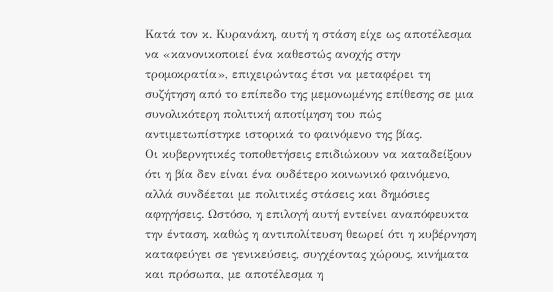Κατά τον κ. Κυρανάκη, αυτή η στάση είχε ως αποτέλεσμα να «κανονικοποιεί ένα καθεστώς ανοχής στην τρομοκρατία», επιχειρώντας έτσι να μεταφέρει τη συζήτηση από το επίπεδο της μεμονωμένης επίθεσης σε μια συνολικότερη πολιτική αποτίμηση του πώς αντιμετωπίστηκε ιστορικά το φαινόμενο της βίας.
Οι κυβερνητικές τοποθετήσεις επιδιώκουν να καταδείξουν ότι η βία δεν είναι ένα ουδέτερο κοινωνικό φαινόμενο, αλλά συνδέεται με πολιτικές στάσεις και δημόσιες αφηγήσεις. Ωστόσο, η επιλογή αυτή εντείνει αναπόφευκτα την ένταση, καθώς η αντιπολίτευση θεωρεί ότι η κυβέρνηση καταφεύγει σε γενικεύσεις, συγχέοντας χώρους, κινήματα και πρόσωπα, με αποτέλεσμα η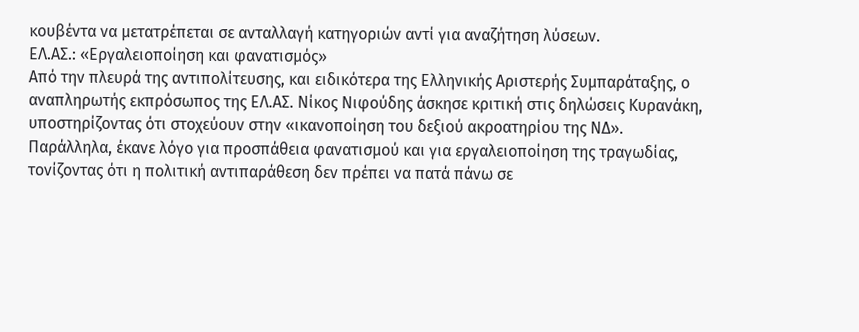κουβέντα να μετατρέπεται σε ανταλλαγή κατηγοριών αντί για αναζήτηση λύσεων.
ΕΛ.ΑΣ.: «Εργαλειοποίηση και φανατισμός»
Από την πλευρά της αντιπολίτευσης, και ειδικότερα της Ελληνικής Αριστερής Συμπαράταξης, ο αναπληρωτής εκπρόσωπος της ΕΛ.ΑΣ. Νίκος Νιφούδης άσκησε κριτική στις δηλώσεις Κυρανάκη, υποστηρίζοντας ότι στοχεύουν στην «ικανοποίηση του δεξιού ακροατηρίου της ΝΔ».
Παράλληλα, έκανε λόγο για προσπάθεια φανατισμού και για εργαλειοποίηση της τραγωδίας, τονίζοντας ότι η πολιτική αντιπαράθεση δεν πρέπει να πατά πάνω σε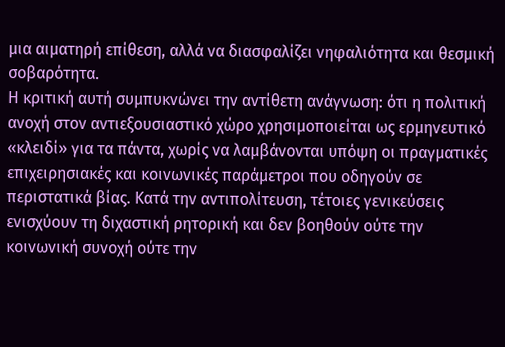μια αιματηρή επίθεση, αλλά να διασφαλίζει νηφαλιότητα και θεσμική σοβαρότητα.
Η κριτική αυτή συμπυκνώνει την αντίθετη ανάγνωση: ότι η πολιτική ανοχή στον αντιεξουσιαστικό χώρο χρησιμοποιείται ως ερμηνευτικό «κλειδί» για τα πάντα, χωρίς να λαμβάνονται υπόψη οι πραγματικές επιχειρησιακές και κοινωνικές παράμετροι που οδηγούν σε περιστατικά βίας. Κατά την αντιπολίτευση, τέτοιες γενικεύσεις ενισχύουν τη διχαστική ρητορική και δεν βοηθούν ούτε την κοινωνική συνοχή ούτε την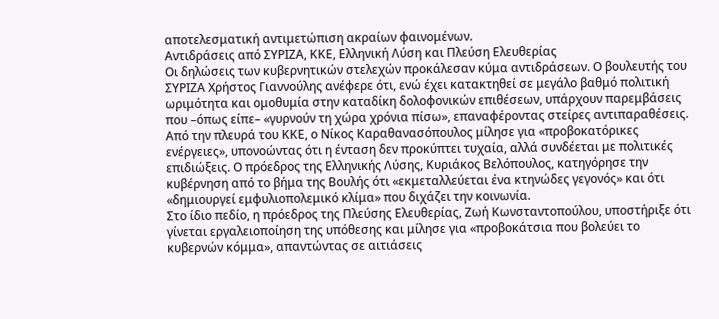αποτελεσματική αντιμετώπιση ακραίων φαινομένων.
Αντιδράσεις από ΣΥΡΙΖΑ, ΚΚΕ, Ελληνική Λύση και Πλεύση Ελευθερίας
Οι δηλώσεις των κυβερνητικών στελεχών προκάλεσαν κύμα αντιδράσεων. Ο βουλευτής του ΣΥΡΙΖΑ Χρήστος Γιαννούλης ανέφερε ότι, ενώ έχει κατακτηθεί σε μεγάλο βαθμό πολιτική ωριμότητα και ομοθυμία στην καταδίκη δολοφονικών επιθέσεων, υπάρχουν παρεμβάσεις που –όπως είπε– «γυρνούν τη χώρα χρόνια πίσω», επαναφέροντας στείρες αντιπαραθέσεις.
Από την πλευρά του ΚΚΕ, ο Νίκος Καραθανασόπουλος μίλησε για «προβοκατόρικες ενέργειες», υπονοώντας ότι η ένταση δεν προκύπτει τυχαία, αλλά συνδέεται με πολιτικές επιδιώξεις. Ο πρόεδρος της Ελληνικής Λύσης, Κυριάκος Βελόπουλος, κατηγόρησε την κυβέρνηση από το βήμα της Βουλής ότι «εκμεταλλεύεται ένα κτηνώδες γεγονός» και ότι «δημιουργεί εμφυλιοπολεμικό κλίμα» που διχάζει την κοινωνία.
Στο ίδιο πεδίο, η πρόεδρος της Πλεύσης Ελευθερίας, Ζωή Κωνσταντοπούλου, υποστήριξε ότι γίνεται εργαλειοποίηση της υπόθεσης και μίλησε για «προβοκάτσια που βολεύει το κυβερνών κόμμα», απαντώντας σε αιτιάσεις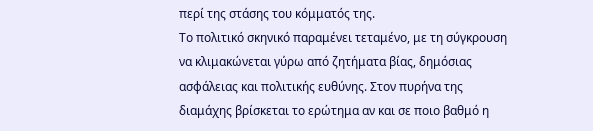περί της στάσης του κόμματός της.
Το πολιτικό σκηνικό παραμένει τεταμένο, με τη σύγκρουση να κλιμακώνεται γύρω από ζητήματα βίας, δημόσιας ασφάλειας και πολιτικής ευθύνης. Στον πυρήνα της διαμάχης βρίσκεται το ερώτημα αν και σε ποιο βαθμό η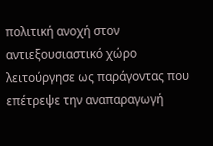πολιτική ανοχή στον αντιεξουσιαστικό χώρο λειτούργησε ως παράγοντας που επέτρεψε την αναπαραγωγή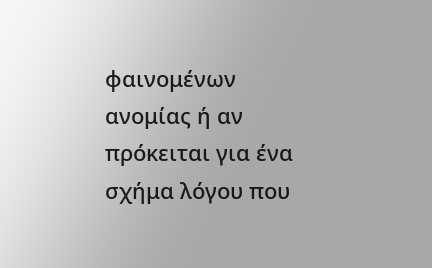φαινομένων ανομίας ή αν πρόκειται για ένα σχήμα λόγου που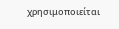χρησιμοποιείται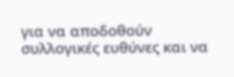για να αποδοθούν συλλογικές ευθύνες και να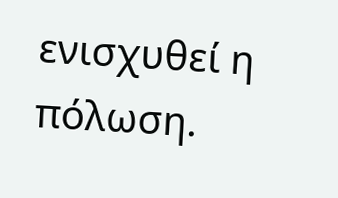ενισχυθεί η πόλωση.